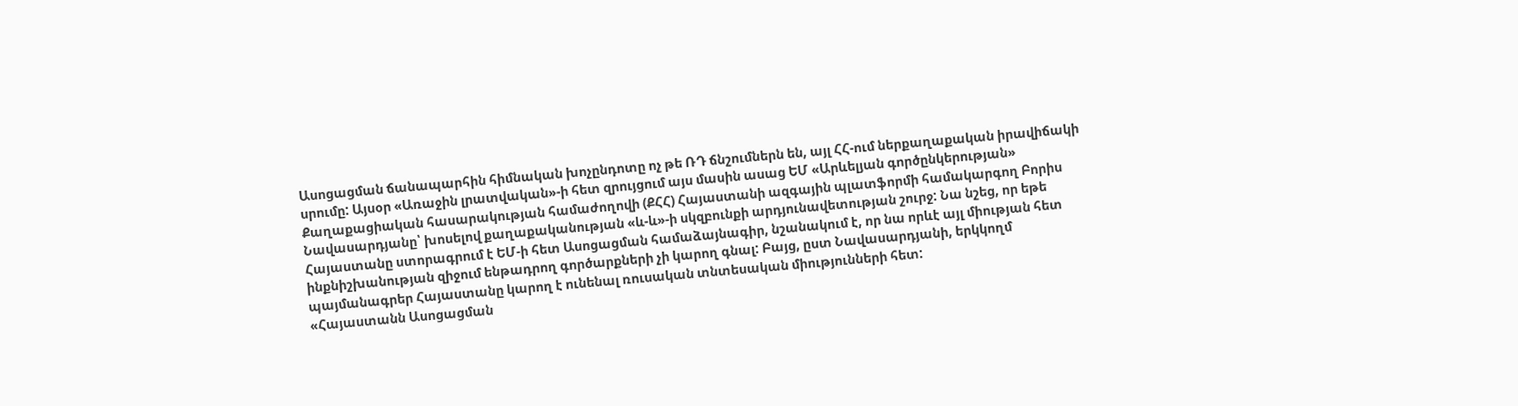Ասոցացման ճանապարհին հիմնական խոչընդոտը ոչ թե ՌԴ ճնշումներն են, այլ ՀՀ-ում ներքաղաքական իրավիճակի սրումը: Այսօր «Առաջին լրատվական»-ի հետ զրույցում այս մասին ասաց ԵՄ «Արևելյան գործընկերության» Քաղաքացիական հասարակության համաժողովի (ՔՀՀ) Հայաստանի ազգային պլատֆորմի համակարգող Բորիս Նավասարդյանը՝ խոսելով քաղաքականության «և-և»-ի սկզբունքի արդյունավետության շուրջ: Նա նշեց, որ եթե Հայաստանը ստորագրում է ԵՄ-ի հետ Ասոցացման համաձայնագիր, նշանակում է, որ նա որևէ այլ միության հետ ինքնիշխանության զիջում ենթադրող գործարքների չի կարող գնալ: Բայց, ըստ Նավասարդյանի, երկկողմ պայմանագրեր Հայաստանը կարող է ունենալ ռուսական տնտեսական միությունների հետ:
«Հայաստանն Ասոցացման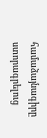համաձայնագիրը ստորագրելուց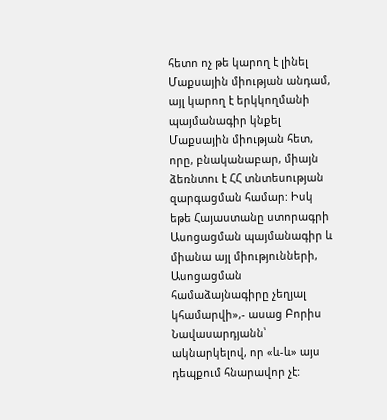հետո ոչ թե կարող է լինել Մաքսային միության անդամ, այլ կարող է երկկողմանի պայմանագիր կնքել Մաքսային միության հետ, որը, բնականաբար, միայն ձեռնտու է ՀՀ տնտեսության զարգացման համար: Իսկ եթե Հայաստանը ստորագրի Ասոցացման պայմանագիր և միանա այլ միությունների, Ասոցացման համաձայնագիրը չեղյալ կհամարվի»,- ասաց Բորիս Նավասարդյանն՝ ակնարկելով, որ «և-և» այս դեպքում հնարավոր չէ: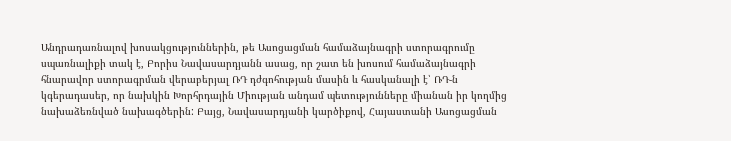Անդրադառնալով խոսակցություններին, թե Ասոցացման համաձայնագրի ստորագրումը սպառնալիքի տակ է, Բորիս Նավասարդյանն ասաց, որ շատ են խոսում համաձայնագրի հնարավոր ստորագրման վերաբերյալ ՌԴ դժգոհության մասին և հասկանալի է՝ ՌԴ-ն կգերադասեր, որ նախկին Խորհրդային Միության անդամ պետությունները միանան իր կողմից նախաձեռնված նախագծերին: Բայց, Նավասարդյանի կարծիքով, Հայաստանի Ասոցացման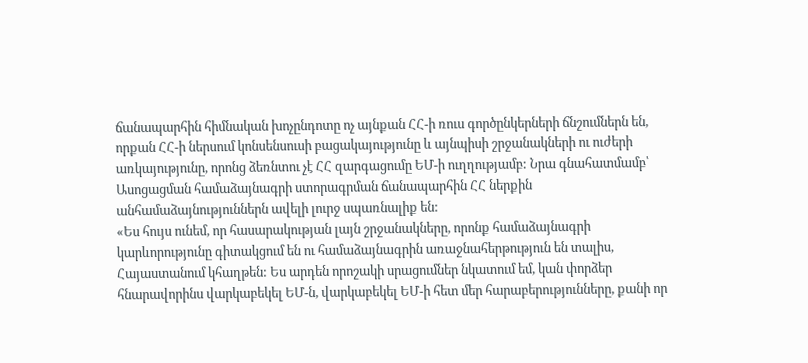ճանապարհին հիմնական խոչընդոտը ոչ այնքան ՀՀ-ի ռուս գործընկերների ճնշումներն են, որքան ՀՀ-ի ներսում կոնսենսուսի բացակայությունը և այնպիսի շրջանակների ու ուժերի առկայությունը, որոնց ձեռնտու չէ ՀՀ զարգացումը ԵՄ-ի ուղղությամբ: Նրա գնահատմամբ՝ Ասոցացման համաձայնագրի ստորագրման ճանապարհին ՀՀ ներքին անհամաձայնություններն ավելի լուրջ սպառնալիք են:
«Ես հույս ունեմ, որ հասարակության լայն շրջանակները, որոնք համաձայնագրի կարևորությունը գիտակցում են ու համաձայնագրին առաջնահերթություն են տալիս, Հայաստանում կհաղթեն: Ես արդեն որոշակի սրացումներ նկատում եմ, կան փորձեր հնարավորինս վարկաբեկել ԵՄ-ն, վարկաբեկել ԵՄ-ի հետ մեր հարաբերությունները, քանի որ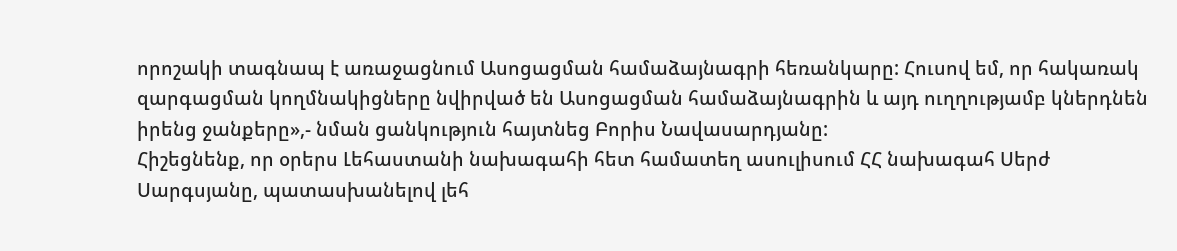որոշակի տագնապ է առաջացնում Ասոցացման համաձայնագրի հեռանկարը: Հուսով եմ, որ հակառակ զարգացման կողմնակիցները նվիրված են Ասոցացման համաձայնագրին և այդ ուղղությամբ կներդնեն իրենց ջանքերը»,- նման ցանկություն հայտնեց Բորիս Նավասարդյանը:
Հիշեցնենք, որ օրերս Լեհաստանի նախագահի հետ համատեղ ասուլիսում ՀՀ նախագահ Սերժ Սարգսյանը, պատասխանելով լեհ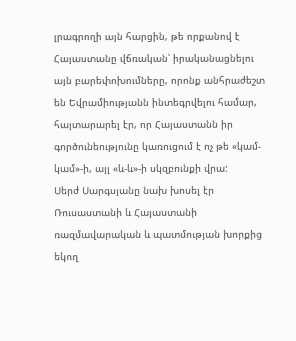լրագրողի այն հարցին, թե որքանով է Հայաստանը վճռական՝ իրականացնելու այն բարեփոխումները, որոնք անհրաժեշտ են Եվրամիությանն ինտեգրվելու համար, հայտարարել էր, որ Հայաստանն իր գործունեությունը կառուցում է ոչ թե «կամ-կամ»-ի, այլ «և-և»-ի սկզբունքի վրա:
Սերժ Սարգսյանը նախ խոսել էր Ռուսաստանի և Հայաստանի ռազմավարական և պատմության խորքից եկող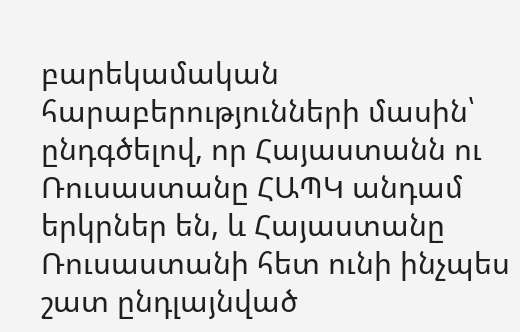բարեկամական հարաբերությունների մասին՝ ընդգծելով, որ Հայաստանն ու Ռուսաստանը ՀԱՊԿ անդամ երկրներ են, և Հայաստանը Ռուսաստանի հետ ունի ինչպես շատ ընդլայնված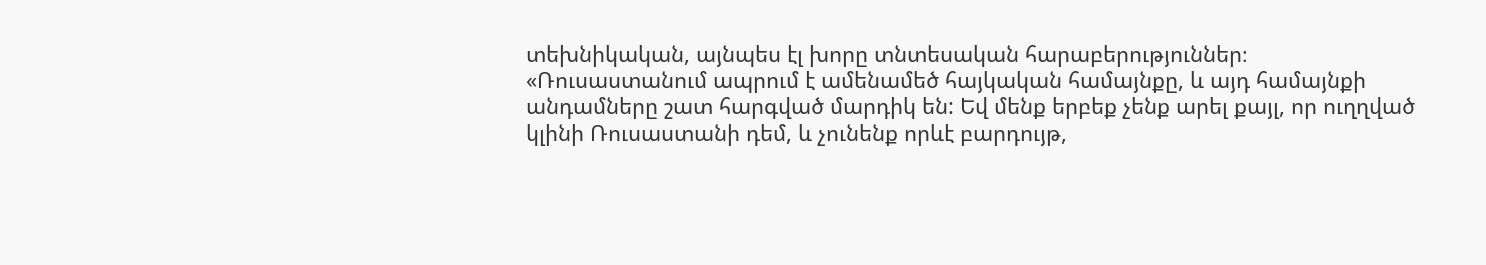տեխնիկական, այնպես էլ խորը տնտեսական հարաբերություններ։
«Ռուսաստանում ապրում է ամենամեծ հայկական համայնքը, և այդ համայնքի անդամները շատ հարգված մարդիկ են: Եվ մենք երբեք չենք արել քայլ, որ ուղղված կլինի Ռուսաստանի դեմ, և չունենք որևէ բարդույթ,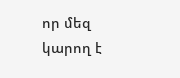որ մեզ կարող է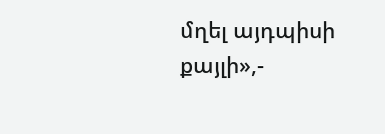մղել այդպիսի քայլի»,-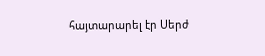հայտարարել էր Սերժ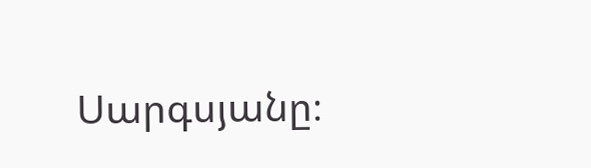Սարգսյանը։